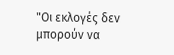"Οι εκλογές δεν μπορούν να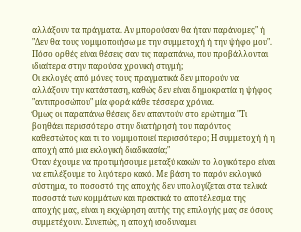αλλάξουν τα πράγματα. Αν μπορούσαν θα ήταν παράνομες" ή "Δεν θα τους νομιμοποιήσω με την συμμετοχή ή την ψήφο μου".
Πόσο ορθές είναι θέσεις σαν τις παραπάνω, που προβάλλονται ιδιαίτερα στην παρούσα χρονική στιγμή;
Οι εκλογές από μόνες τους πραγματικά δεν μπορούν να αλλάξουν την κατάσταση, καθώς δεν είναι δημοκρατία η ψήφος "αντιπροσώπου" μία φορά κάθε τέσσερα χρόνια.
Όμως οι παραπάνω θέσεις δεν απαντούν στο ερώτημα "Τι βοηθάει περισσότερο στην διατήρησή του παρόντος καθεστώτος και τι το νομιμοποιεί περισσότερο; Η συμμετοχή ή η αποχή από μια εκλογική διαδικασία;"
Όταν έχουμε να προτιμήσουμε μεταξύ κακών το λογικότερο είναι να επιλέξουμε το λιγότερο κακό. Με βάση το παρόν εκλογικό σύστημα, το ποσοστό της αποχής δεν υπολογίζεται στα τελικά ποσοστά των κομμάτων και πρακτικά το αποτέλεσμα της αποχής μας, είναι η εκχώρηση αυτής της επιλογής μας σε όσους συμμετέχουν. Συνεπώς, η αποχή ισοδυναμει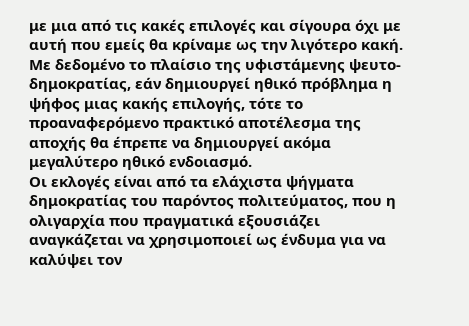με μια από τις κακές επιλογές και σίγουρα όχι με αυτή που εμείς θα κρίναμε ως την λιγότερο κακή.
Με δεδομένο το πλαίσιο της υφιστάμενης ψευτο-δημοκρατίας, εάν δημιουργεί ηθικό πρόβλημα η ψήφος μιας κακής επιλογής, τότε το προαναφερόμενο πρακτικό αποτέλεσμα της αποχής θα έπρεπε να δημιουργεί ακόμα μεγαλύτερο ηθικό ενδοιασμό.
Οι εκλογές είναι από τα ελάχιστα ψήγματα δημοκρατίας του παρόντος πολιτεύματος, που η ολιγαρχία που πραγματικά εξουσιάζει αναγκάζεται να χρησιμοποιεί ως ένδυμα για να καλύψει τον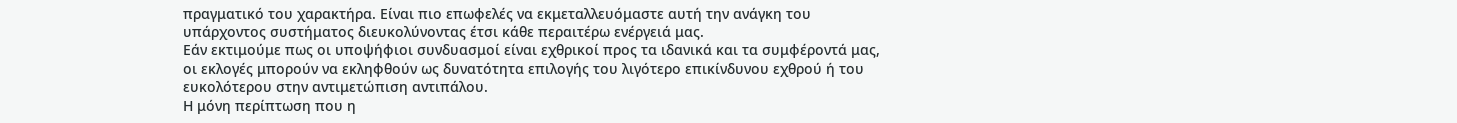πραγματικό του χαρακτήρα. Είναι πιο επωφελές να εκμεταλλευόμαστε αυτή την ανάγκη του υπάρχοντος συστήματος διευκολύνοντας έτσι κάθε περαιτέρω ενέργειά μας.
Εάν εκτιμούμε πως οι υποψήφιοι συνδυασμοί είναι εχθρικοί προς τα ιδανικά και τα συμφέροντά μας, οι εκλογές μπορούν να εκληφθούν ως δυνατότητα επιλογής του λιγότερο επικίνδυνου εχθρού ή του ευκολότερου στην αντιμετώπιση αντιπάλου.
Η μόνη περίπτωση που η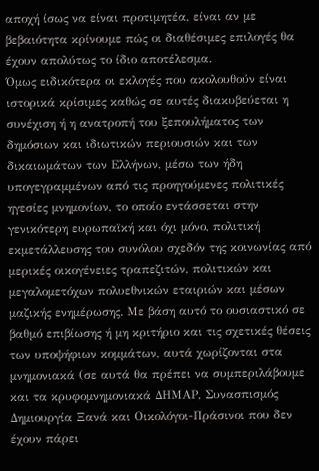αποχή ίσως να είναι προτιμητέα, είναι αν με βεβαιότητα κρίνουμε πώς οι διαθέσιμες επιλογές θα έχουν απολύτως το ίδιο αποτέλεσμα.
Όμως ειδικότερα οι εκλογές που ακολουθούν είναι ιστορικά κρίσιμες καθώς σε αυτές διακυβεύεται η συνέχιση ή η ανατροπή του ξεπουλήματος των δημόσιων και ιδιωτικών περιουσιών και των δικαιωμάτων των Ελλήνων, μέσω των ήδη υπογεγραμμένων από τις προηγούμενες πολιτικές ηγεσίες μνημονίων, το οποίο εντάσσεται στην γενικότερη ευρωπαϊκή και όχι μόνο, πολιτική εκμετάλλευσης του συνόλου σχεδόν της κοινωνίας από μερικές οικογένειες τραπεζιτών, πολιτικών και μεγαλομετόχων πολυεθνικών εταιριών και μέσων μαζικής ενημέρωσης. Με βάση αυτό το ουσιαστικό σε βαθμό επιβίωσης ή μη κριτήριο και τις σχετικές θέσεις των υποψήφιων κομμάτων, αυτά χωρίζονται στα μνημονιακά (σε αυτά θα πρέπει να συμπεριλάβουμε και τα κρυφομνημονιακά ΔΗΜΑΡ, Συνασπισμός Δημιουργία Ξανά και Οικολόγοι-Πράσινοι που δεν έχουν πάρει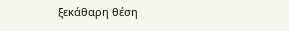ξεκάθαρη θέση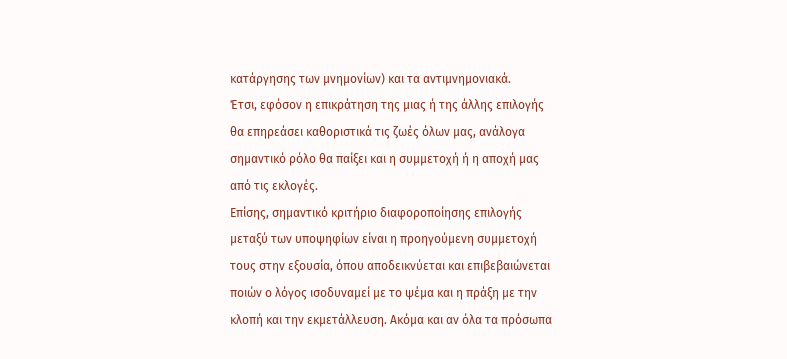κατάργησης των μνημονίων) και τα αντιμνημονιακά.
Έτσι, εφόσον η επικράτηση της μιας ή της άλλης επιλογής θα επηρεάσει καθοριστικά τις ζωές όλων μας, ανάλογα σημαντικό ρόλο θα παίξει και η συμμετοχή ή η αποχή μας από τις εκλογές.
Επίσης, σημαντικό κριτήριο διαφοροποίησης επιλογής μεταξύ των υποψηφίων είναι η προηγούμενη συμμετοχή τους στην εξουσία, όπου αποδεικνύεται και επιβεβαιώνεται ποιών ο λόγος ισοδυναμεί με το ψέμα και η πράξη με την κλοπή και την εκμετάλλευση. Ακόμα και αν όλα τα πρόσωπα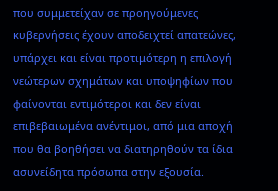που συμμετείχαν σε προηγούμενες κυβερνήσεις έχουν αποδειχτεί απατεώνες, υπάρχει και είναι προτιμότερη η επιλογή νεώτερων σχημάτων και υποψηφίων που φαίνονται εντιμότεροι και δεν είναι επιβεβαιωμένα ανέντιμοι, από μια αποχή που θα βοηθήσει να διατηρηθούν τα ίδια ασυνείδητα πρόσωπα στην εξουσία.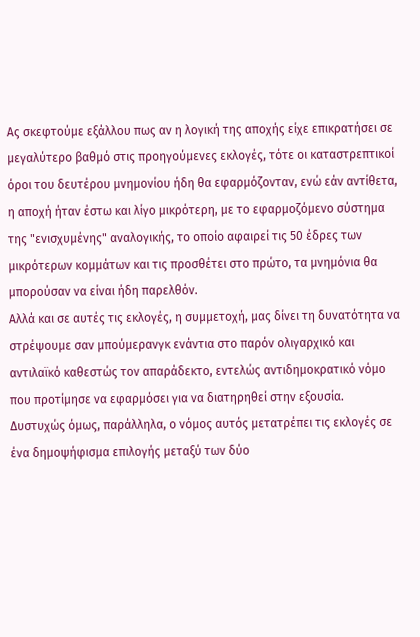Ας σκεφτούμε εξάλλου πως αν η λογική της αποχής είχε επικρατήσει σε μεγαλύτερο βαθμό στις προηγούμενες εκλογές, τότε οι καταστρεπτικοί όροι του δευτέρου μνημονίου ήδη θα εφαρμόζονταν, ενώ εάν αντίθετα, η αποχή ήταν έστω και λίγο μικρότερη, με το εφαρμοζόμενο σύστημα της "ενισχυμένης" αναλογικής, το οποίο αφαιρεί τις 50 έδρες των μικρότερων κομμάτων και τις προσθέτει στο πρώτο, τα μνημόνια θα μπορούσαν να είναι ήδη παρελθόν.
Αλλά και σε αυτές τις εκλογές, η συμμετοχή, μας δίνει τη δυνατότητα να στρέψουμε σαν μπούμερανγκ ενάντια στο παρόν ολιγαρχικό και αντιλαϊκό καθεστώς τον απαράδεκτο, εντελώς αντιδημοκρατικό νόμο που προτίμησε να εφαρμόσει για να διατηρηθεί στην εξουσία.
Δυστυχώς όμως, παράλληλα, ο νόμος αυτός μετατρέπει τις εκλογές σε ένα δημοψήφισμα επιλογής μεταξύ των δύο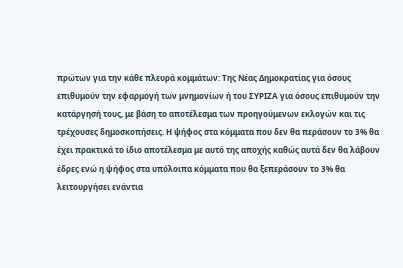πρώτων για την κάθε πλευρά κομμάτων: Της Νέας Δημοκρατίας για όσους επιθυμούν την εφαρμογή των μνημονίων ή του ΣΥΡΙΖΑ για όσους επιθυμούν την κατάργησή τους, με βάση το αποτέλεσμα των προηγούμενων εκλογών και τις τρέχουσες δημοσκοπήσεις. Η ψήφος στα κόμματα που δεν θα περάσουν το 3% θα έχει πρακτικά το ίδιο αποτέλεσμα με αυτό της αποχής καθώς αυτά δεν θα λάβουν έδρες ενώ η ψήφος στα υπόλοιπα κόμματα που θα ξεπεράσουν το 3% θα λειτουργήσει ενάντια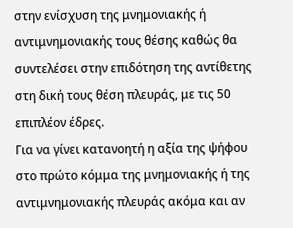στην ενίσχυση της μνημονιακής ή αντιμνημονιακής τους θέσης καθώς θα συντελέσει στην επιδότηση της αντίθετης στη δική τους θέση πλευράς, με τις 50 επιπλέον έδρες.
Για να γίνει κατανοητή η αξία της ψήφου στο πρώτο κόμμα της μνημονιακής ή της αντιμνημονιακής πλευράς ακόμα και αν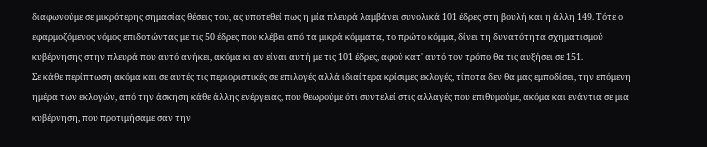διαφωνούμε σε μικρότερης σημασίας θέσεις του, ας υποτεθεί πως η μία πλευρά λαμβάνει συνολικά 101 έδρες στη βουλή και η άλλη 149. Τότε ο εφαρμοζόμενος νόμος επιδοτώντας με τις 50 έδρες που κλέβει από τα μικρά κόμματα, το πρώτο κόμμα, δίνει τη δυνατότητα σχηματισμού κυβέρνησης στην πλευρά που αυτό ανήκει, ακόμα κι αν είναι αυτή με τις 101 έδρες, αφού κατ' αυτό τον τρόπο θα τις αυξήσει σε 151.
Σε κάθε περίπτωση ακόμα και σε αυτές τις περιοριστικές σε επιλογές αλλά ιδιαίτερα κρίσιμες εκλογές, τίποτα δεν θα μας εμποδίσει, την επόμενη ημέρα των εκλογών, από την άσκηση κάθε άλλης ενέργειας, που θεωρούμε ότι συντελεί στις αλλαγές που επιθυμούμε, ακόμα και ενάντια σε μια κυβέρνηση, που προτιμήσαμε σαν την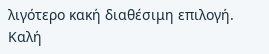λιγότερο κακή διαθέσιμη επιλογή.
Καλή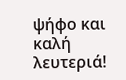ψήφο και καλή λευτεριά!